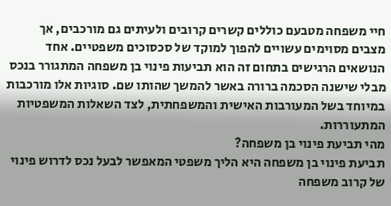חיי משפחה מטבעם כוללים קשרים קרובים ולעיתים גם מורכבים, אך מצבים מסוימים עשויים להפוך למוקד של סכסוכים משפטיים. אחד הנושאים הרגישים בתחום זה הוא תביעות פינוי בן משפחה המתגורר בנכס מבלי שישנה הסכמה ברורה באשר להמשך שהותו שם. סוגיות אלו מורכבות במיוחד בשל המעורבות האישית והמשפחתית, לצד השאלות המשפטיות המתעוררות.
מהי תביעת פינוי בן משפחה?
תביעת פינוי בן משפחה היא הליך משפטי המאפשר לבעל נכס לדרוש פינוי של קרוב משפחה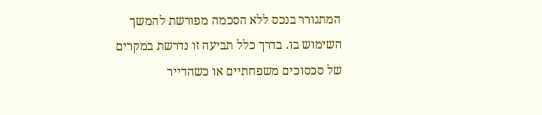המתגורר בנכס ללא הסכמה מפורשת להמשך השימוש בו. בדרך כלל תביעה זו נדרשת במקרים של סכסוכים משפחתיים או כשהדייר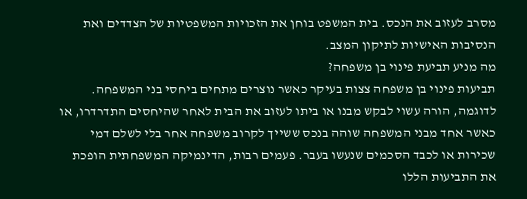מסרב לעזוב את הנכס. בית המשפט בוחן את הזכויות המשפטיות של הצדדים ואת הנסיבות האישיות לתיקון המצב.
מה מניע תביעת פינוי בן משפחה?
תביעות פינוי בן משפחה צצות בעיקר כאשר נוצרים מתחים ביחסי בני המשפחה. לדוגמה, הורה עשוי לבקש מבנו או ביתו לעזוב את הבית לאחר שהיחסים התדרדרו, או כאשר אחד מבני המשפחה שוהה בנכס ששייך לקרוב משפחה אחר בלי לשלם דמי שכירות או לכבד הסכמים שנעשו בעבר. פעמים רבות, הדינמיקה המשפחתית הופכת את התביעות הללו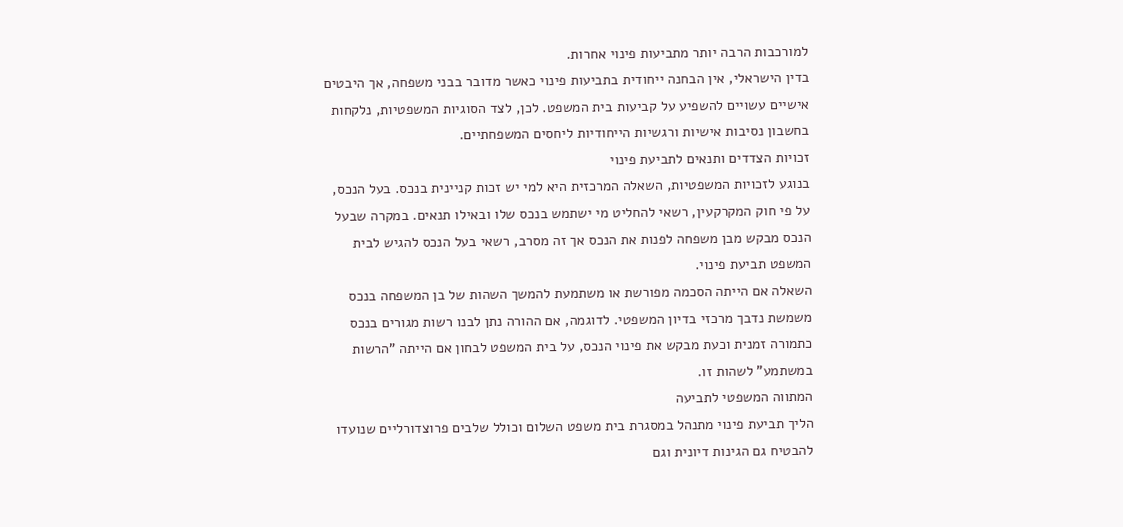למורכבות הרבה יותר מתביעות פינוי אחרות.
בדין הישראלי, אין הבחנה ייחודית בתביעות פינוי כאשר מדובר בבני משפחה, אך היבטים אישיים עשויים להשפיע על קביעות בית המשפט. לכן, לצד הסוגיות המשפטיות, נלקחות בחשבון נסיבות אישיות ורגשיות הייחודיות ליחסים המשפחתיים.
זכויות הצדדים ותנאים לתביעת פינוי
בנוגע לזכויות המשפטיות, השאלה המרכזית היא למי יש זכות קניינית בנכס. בעל הנכס, על פי חוק המקרקעין, רשאי להחליט מי ישתמש בנכס שלו ובאילו תנאים. במקרה שבעל הנכס מבקש מבן משפחה לפנות את הנכס אך זה מסרב, רשאי בעל הנכס להגיש לבית המשפט תביעת פינוי.
השאלה אם הייתה הסכמה מפורשת או משתמעת להמשך השהות של בן המשפחה בנכס משמשת נדבך מרכזי בדיון המשפטי. לדוגמה, אם ההורה נתן לבנו רשות מגורים בנכס כתמורה זמנית וכעת מבקש את פינוי הנכס, על בית המשפט לבחון אם הייתה "הרשות במשתמע" לשהות זו.
המתווה המשפטי לתביעה
הליך תביעת פינוי מתנהל במסגרת בית משפט השלום וכולל שלבים פרוצדורליים שנועדו להבטיח גם הגינות דיונית וגם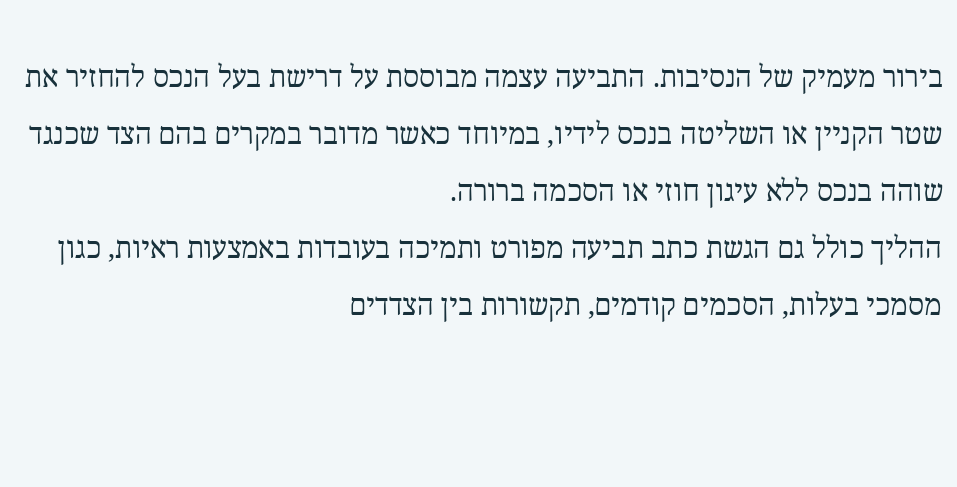בירור מעמיק של הנסיבות. התביעה עצמה מבוססת על דרישת בעל הנכס להחזיר את שטר הקניין או השליטה בנכס לידיו, במיוחד כאשר מדובר במקרים בהם הצד שכנגד שוהה בנכס ללא עיגון חוזי או הסכמה ברורה.
ההליך כולל גם הגשת כתב תביעה מפורט ותמיכה בעובדות באמצעות ראיות, כגון מסמכי בעלות, הסכמים קודמים, תקשורות בין הצדדים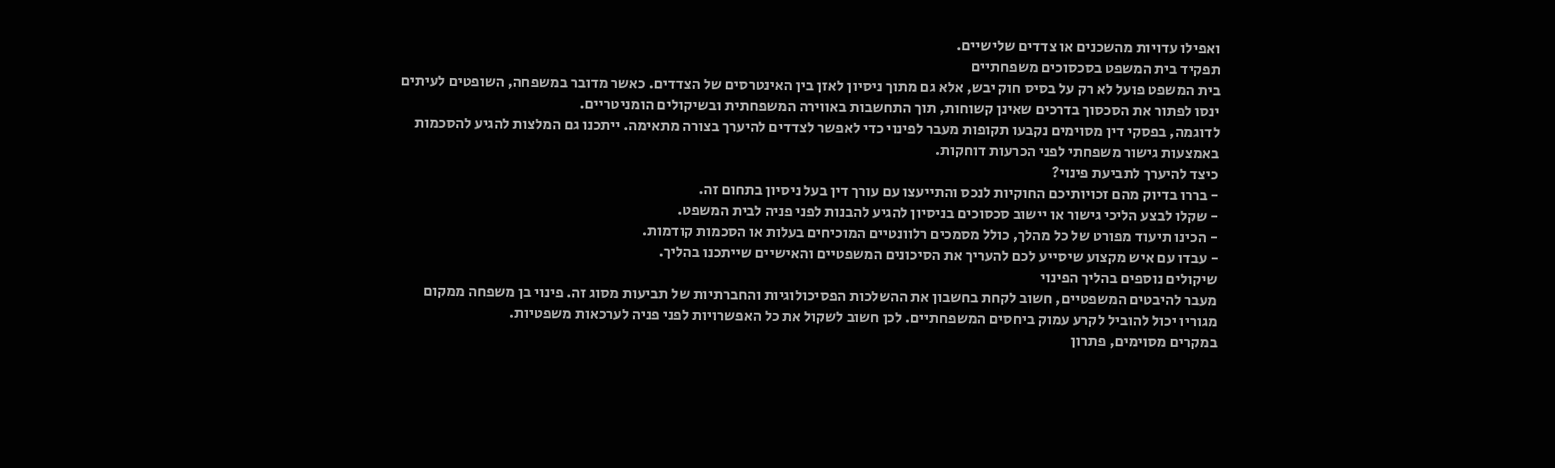ואפילו עדויות מהשכנים או צדדים שלישיים.
תפקיד בית המשפט בסכסוכים משפחתיים
בית המשפט פועל לא רק על בסיס חוק יבש, אלא גם מתוך ניסיון לאזן בין האינטרסים של הצדדים. כאשר מדובר במשפחה, השופטים לעיתים ינסו לפתור את הסכסוך בדרכים שאינן קשוחות, תוך התחשבות באווירה המשפחתית ובשיקולים הומניטריים.
לדוגמה, בפסקי דין מסוימים נקבעו תקופות מעבר לפינוי כדי לאפשר לצדדים להיערך בצורה מתאימה. ייתכנו גם המלצות להגיע להסכמות באמצעות גישור משפחתי לפני הכרעות דוחקות.
כיצד להיערך לתביעת פינוי?
- בררו בדיוק מהם זכויותיכם החוקיות לנכס והתייעצו עם עורך דין בעל ניסיון בתחום זה.
- שקלו לבצע הליכי גישור או יישוב סכסוכים בניסיון להגיע להבנות לפני פניה לבית המשפט.
- הכינו תיעוד מפורט של כל מהלך, כולל מסמכים רלוונטיים המוכיחים בעלות או הסכמות קודמות.
- עבדו עם איש מקצוע שיסייע לכם להעריך את הסיכונים המשפטיים והאישיים שייתכנו בהליך.
שיקולים נוספים בהליך הפינוי
מעבר להיבטים המשפטיים, חשוב לקחת בחשבון את ההשלכות הפסיכולוגיות והחברתיות של תביעות מסוג זה. פינוי בן משפחה ממקום מגוריו יכול להוביל לקרע עמוק ביחסים המשפחתיים. לכן חשוב לשקול את כל האפשרויות לפני פניה לערכאות משפטיות.
במקרים מסוימים, פתרון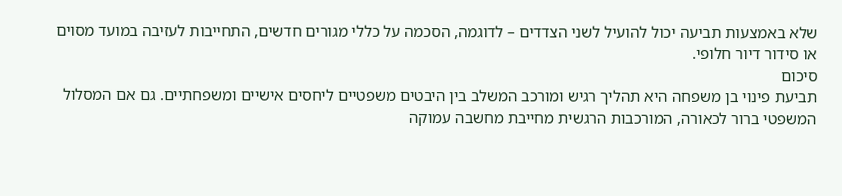שלא באמצעות תביעה יכול להועיל לשני הצדדים – לדוגמה, הסכמה על כללי מגורים חדשים, התחייבות לעזיבה במועד מסוים או סידור דיור חלופי.
סיכום
תביעת פינוי בן משפחה היא תהליך רגיש ומורכב המשלב בין היבטים משפטיים ליחסים אישיים ומשפחתיים. גם אם המסלול המשפטי ברור לכאורה, המורכבות הרגשית מחייבת מחשבה עמוקה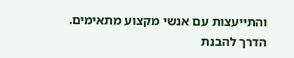והתייעצות עם אנשי מקצוע מתאימים. הדרך להבנת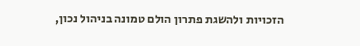הזכויות ולהשגת פתרון הולם טמונה בניהול נכון,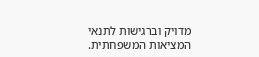מדויק וברגישות לתנאי המציאות המשפחתית.